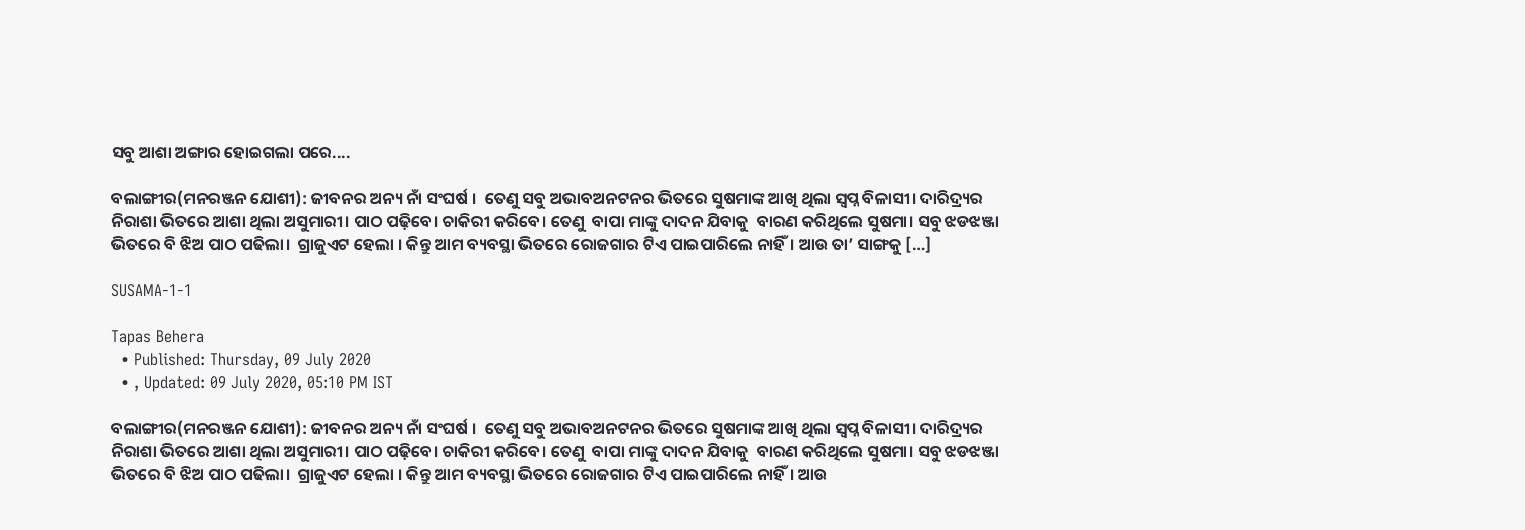ସବୁ ଆଶା ଅଙ୍ଗାର ହୋଇଗଲା ପରେ....

ବଲାଙ୍ଗୀର(ମନରଞ୍ଜନ ଯୋଶୀ): ଜୀବନର ଅନ୍ୟ ନାଁ ସଂଘର୍ଷ ।  ତେଣୁ ସବୁ ଅଭାବଅନଟନର ଭିତରେ ସୁଷମାଙ୍କ ଆଖି ଥିଲା ସ୍ୱପ୍ନ ବିଳାସୀ। ଦାରିଦ୍ର୍ୟର ନିରାଶା ଭିତରେ ଆଶା ଥିଲା ଅସୁମାରୀ। ପାଠ ପଢ଼ିବେ। ଚାକିରୀ କରିବେ। ତେଣୁ  ବାପା ମାଙ୍କୁ ଦାଦନ ଯିବାକୁ  ବାରଣ କରିଥିଲେ ସୁଷମା। ସବୁ ଝଡଝଞ୍ଜା ଭିତରେ ବି ଝିଅ ପାଠ ପଢିଲା।  ଗ୍ରାଜୁଏଟ ହେଲା । କିନ୍ତୁ ଆମ ବ୍ୟବସ୍ଥା ଭିତରେ ରୋଜଗାର ଟିଏ ପାଇପାରିଲେ ନାହିଁ। ଆଉ ତା’ ସାଙ୍ଗକୁ […]

SUSAMA-1-1

Tapas Behera
  • Published: Thursday, 09 July 2020
  • , Updated: 09 July 2020, 05:10 PM IST

ବଲାଙ୍ଗୀର(ମନରଞ୍ଜନ ଯୋଶୀ): ଜୀବନର ଅନ୍ୟ ନାଁ ସଂଘର୍ଷ ।  ତେଣୁ ସବୁ ଅଭାବଅନଟନର ଭିତରେ ସୁଷମାଙ୍କ ଆଖି ଥିଲା ସ୍ୱପ୍ନ ବିଳାସୀ। ଦାରିଦ୍ର୍ୟର ନିରାଶା ଭିତରେ ଆଶା ଥିଲା ଅସୁମାରୀ। ପାଠ ପଢ଼ିବେ। ଚାକିରୀ କରିବେ। ତେଣୁ  ବାପା ମାଙ୍କୁ ଦାଦନ ଯିବାକୁ  ବାରଣ କରିଥିଲେ ସୁଷମା। ସବୁ ଝଡଝଞ୍ଜା ଭିତରେ ବି ଝିଅ ପାଠ ପଢିଲା।  ଗ୍ରାଜୁଏଟ ହେଲା । କିନ୍ତୁ ଆମ ବ୍ୟବସ୍ଥା ଭିତରେ ରୋଜଗାର ଟିଏ ପାଇପାରିଲେ ନାହିଁ। ଆଉ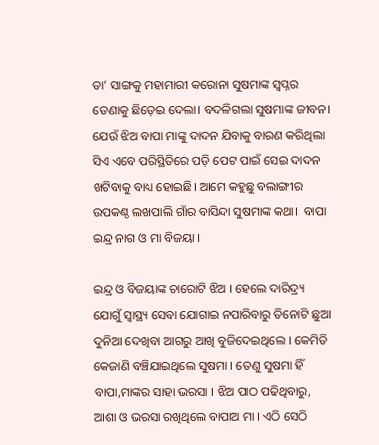ତା’ ସାଙ୍ଗକୁ ମହାମାରୀ କରୋନା ସୁଷମାଙ୍କ ସ୍ୱପ୍ନର ଡେଣାକୁ ଛିଡ଼େଇ ଦେଲା। ବଦଳିଗଲା ସୁଷମାଙ୍କ ଜୀବନ। ଯେଉଁ ଝିଅ ବାପା ମାଙ୍କୁ ଦାଦନ ଯିବାକୁ ବାରଣ କରିଥିଲା ସିଏ ଏବେ ପରିସ୍ଥିତିରେ ପଡ଼ି ପେଟ ପାଇଁ ସେଇ ଦାଦନ ଖଟିବାକୁ ବାଧ୍ୟ ହୋଇଛି। ଆମେ କହୁଛୁ ବଲାଙ୍ଗୀର ଉପକଣ୍ଠ ଲଖପାଲି ଗାଁର ବାସିନ୍ଦା ସୁଷମାଙ୍କ କଥା।  ବାପା ଇନ୍ଦ୍ର ନାଗ ଓ ମା ବିଜୟା ।

ଇନ୍ଦ୍ର ଓ ବିଜୟାଙ୍କ ଚାରୋଟି ଝିଅ । ହେଲେ ଦାରିଦ୍ର୍ୟ ଯୋଗୁଁ ସ୍ୱାସ୍ଥ୍ୟ ସେବା ଯୋଗାଇ ନପାରିବାରୁ ତିନୋଟି ଛୁଆ ଦୁନିଆ ଦେଖିବା ଆଗରୁ ଆଖି ବୁଜିଦେଇଥିଲେ । କେମିତି କେଜାଣି ବଞ୍ଚିଯାଇଥିଲେ ସୁଷମା । ତେଣୁ ସୁଷମା ହିଁ ବାପା,ମାଙ୍କର ସାହା ଭରସା । ଝିଅ ପାଠ ପଢିଥିବାରୁ, ଆଶା ଓ ଭରସା ରଖିଥିଲେ ବାପାଅ ମା । ଏଠି ସେଠି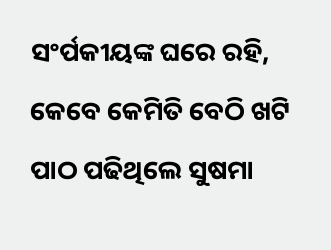ସଂର୍ପକୀୟଙ୍କ ଘରେ ରହି, କେବେ କେମିତି ବେଠି ଖଟି ପାଠ ପଢିଥିଲେ ସୁଷମା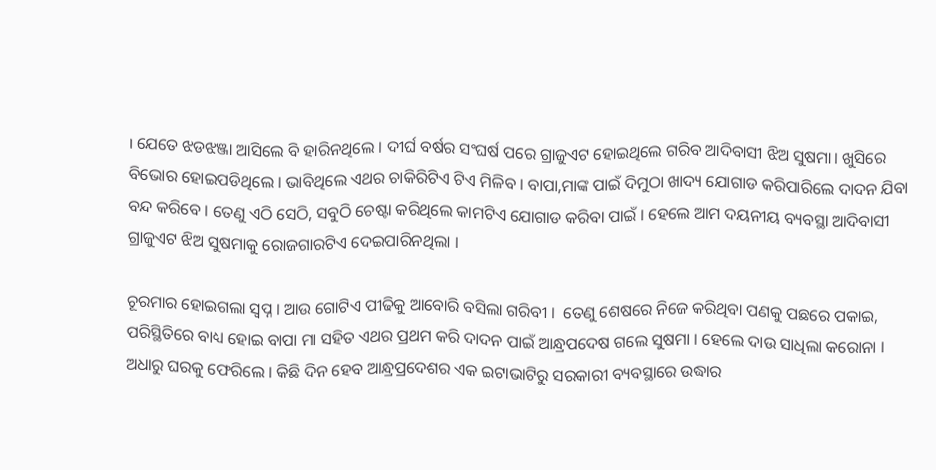। ଯେତେ ଝଡଝଞ୍ଜା ଆସିଲେ ବି ହାରିନଥିଲେ । ଦୀର୍ଘ ବର୍ଷର ସଂଘର୍ଷ ପରେ ଗ୍ରାଜୁଏଟ ହୋଇଥିଲେ ଗରିବ ଆଦିବାସୀ ଝିଅ ସୁଷମା। ଖୁସିରେ ବିଭୋର ହୋଇପଡିଥିଲେ । ଭାବିଥିଲେ ଏଥର ଚାକିରିଟିଏ ଟିଏ ମିଳିବ । ବାପା,ମାଙ୍କ ପାଇଁ ଦିମୁଠା ଖାଦ୍ୟ ଯୋଗାଡ କରିପାରିଲେ ଦାଦନ ଯିବା ବନ୍ଦ କରିବେ । ତେଣୁ ଏଠି ସେଠି, ସବୁଠି ଚେଷ୍ଟା କରିଥିଲେ କାମଟିଏ ଯୋଗାଡ କରିବା ପାଇଁ । ହେଲେ ଆମ ଦୟନୀୟ ବ୍ୟବସ୍ଥା ଆଦିବାସୀ ଗ୍ରାଜୁଏଟ ଝିଅ ସୁଷମାକୁ ରୋଜଗାରଟିଏ ଦେଇପାରିନଥିଲା ।

ଚୂରମାର ହୋଇଗଲା ସ୍ୱପ୍ନ । ଆଉ ଗୋଟିଏ ପୀଢିକୁ ଆବୋରି ବସିଲା ଗରିବୀ ।  ତେଣୁ ଶେଷରେ ନିଜେ କରିଥିବା ପଣକୁ ପଛରେ ପକାଇ, ପରିସ୍ଥିତିରେ ବାଧ୍ୟ ହୋଇ ବାପା ମା ସହିତ ଏଥର ପ୍ରଥମ କରି ଦାଦନ ପାଇଁ ଆନ୍ଧ୍ରପଦେଷ ଗଲେ ସୁଷମା । ହେଲେ ଦାଉ ସାଧିଲା କରୋନା । ଅଧାରୁ ଘରକୁ ଫେରିଲେ । କିଛି ଦିନ ହେବ ଆନ୍ଧ୍ରପ୍ରଦେଶର ଏକ ଇଟାଭାଟିରୁ ସରକାରୀ ବ୍ୟବସ୍ଥାରେ ଉଦ୍ଧାର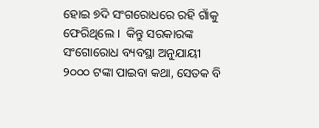ହୋଇ ୭ଦି ସଂଗରୋଧରେ ରହି ଗାଁକୁ ଫେରିଥିଲେ ।  କିନ୍ତୁ ସରକାରଙ୍କ ସଂଗୋରୋଧ ବ୍ୟବସ୍ଥା ଅନୁଯାୟୀ ୨୦୦୦ ଟଙ୍କା ପାଇବା କଥା, ସେତକ ବି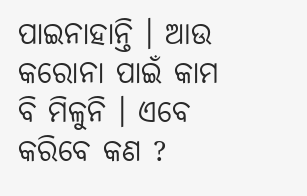ପାଇନାହାନ୍ତି । ଆଉ କରୋନା ପାଇଁ କାମ ବି ମିଳୁନି । ଏବେ କରିବେ କଣ ?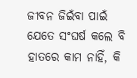ଜୀବନ ଜିଇଁବା ପାଇଁ ଯେତେ ସଂଘର୍ଷ କଲେ ବି ହାତରେ କାମ ନାହିଁ, କି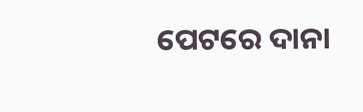ପେଟରେ ଦାନା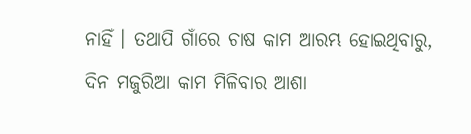ନାହିଁ । ତଥାପି ଗାଁରେ ଚାଷ କାମ ଆରମ୍ଭ ହୋଇଥିବାରୁ, ଦିନ ମଜୁରିଆ କାମ ମିଳିବାର ଆଶା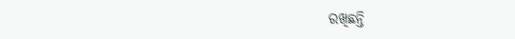ରଖିଛନ୍ତି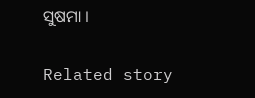ସୁଷମା ।

Related story